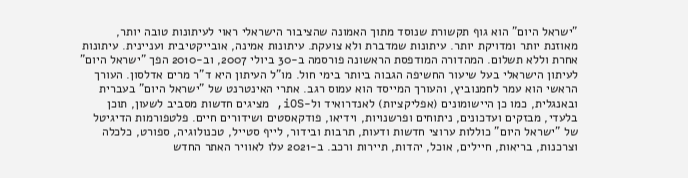"ישראל היום" הוא גוף תקשורת שנוסד מתוך האמונה שהציבור הישראלי ראוי לעיתונות טובה יותר, מאוזנת יותר ומדויקת יותר. עיתונות שמדברת ולא צועקת. עיתונות אמינה, אובייקטיבית ועניינית. עיתונות אחרת וללא תשלום. המהדורה המודפסת הראשונה פורסמה ב-30 ביולי 2007, וב-2010 הפך "ישראל היום" לעיתון הישראלי בעל שיעור החשיפה הגבוה ביותר בימי חול. מו"ל העיתון היא ד"ר מרים אדלסון. העורך הראשי הוא עמר לחמנוביץ, והעורך המייסד הוא עמוס רגב. אתרי האינטרנט של "ישראל היום" בעברית ובאנגלית, כמו כן היישומונים (אפליקציות) לאנדרואיד ול-iOS, מציגים חדשות מסביב לשעון, תוכן בלעדי, מבזקים ועדכונים, ניתוחים ופרשנויות, וידיאו, פודקאסטים ושידורים חיים. פלטפורמות הדיגיטל של "ישראל היום" כוללות ערוצי חדשות ודעות, תרבות ובידור, לייף סטייל, טכנולוגיה, ספורט, כלכלה וצרכנות, בריאות, חיילים, אוכל, יהדות, תיירות ורכב. ב-2021 עלו לאוויר האתר החדש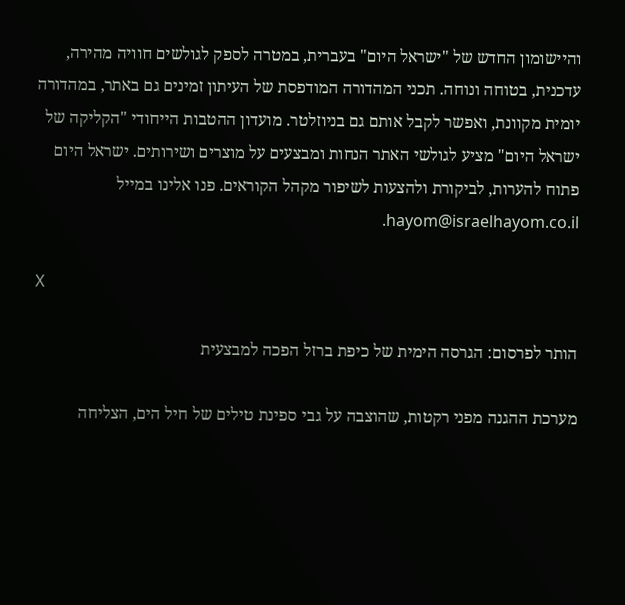והיישומון החדש של "ישראל היום" בעברית, במטרה לספק לגולשים חוויה מהירה, עדכנית, בטוחה ונוחה. תכני המהדורה המודפסת של העיתון זמינים גם באתר, במהדורה יומית מקוונת, ואפשר לקבל אותם גם בניוזלטר. מועדון ההטבות הייחודי "הקליקה של ישראל היום" מציע לגולשי האתר הנחות ומבצעים על מוצרים ושירותים. ישראל היום פתוח להערות, לביקורת ולהצעות לשיפור מקהל הקוראים. פנו אלינו במייל hayom@israelhayom.co.il.

X

הותר לפרסום: הגרסה הימית של כיפת ברזל הפכה למבצעית

מערכת ההגנה מפני רקטות, שהוצבה על גבי ספינת טילים של חיל הים, הצליחה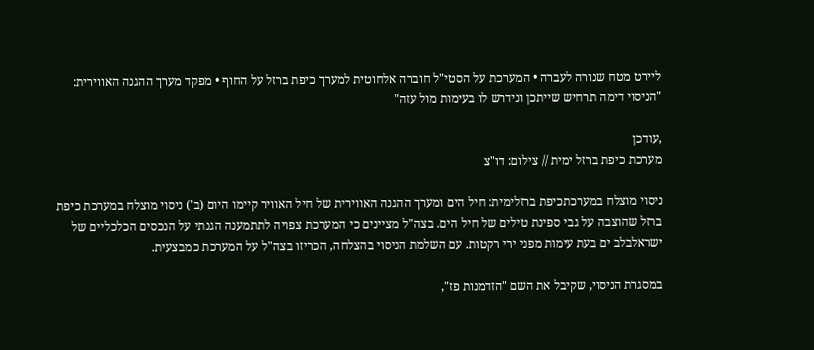ליירט מטח שנורה לעברה • המערכת על הסטי"ל חוברה אלחוטית למערך כיפת ברזל על החוף • מפקד מערך ההגנה האווירית: "הניסוי דימה תרחיש שייתכן ונידרש לו בעימות מול עזה"

,עודכן
מערכת כיפת ברזל ימית // צילום: דו"צ

ניסוי מוצלח במערכתכיפת ברזלימית: חיל הים ומערך ההגנה האווירית של חיל האוויר קיימו היום (ב') ניסוי מוצלח במערכת כיפת ברזל שהוצבה על גבי ספינת טילים של חיל הים. בצה"ל מציינים כי המערכת צפויה לתתמענה הגנתי על הנכסים הכלכליים של ישראלבלב ים בעת עימות מפני ירי רקטות. עם השלמת הניסוי בהצלחה, הכריזו בצה"ל על המערכת כמבצעית.

במסגרת הניסוי, שקיבל את השם "הזדמנות פז",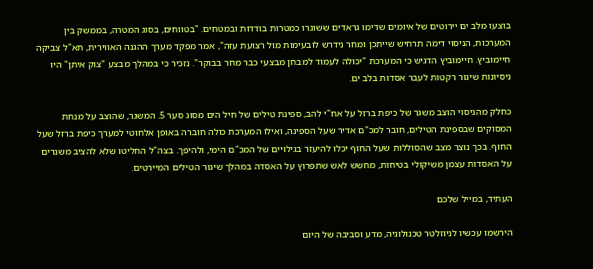בוצעו מלב ים יירוטים של איומים שדימו גראדים ששוגרו כמטרות בודדות ובמטחים. "בטווחים, בסוג המטרה, בממשק בין המערכות, הניסוי דימה תרחיש שייתכן ומחר נידרש לובעימות מול רצועת עזה", אמר מפקד מערך ההגנה האווירית, תא"ל צביקה חיימוביץ. חיימוביץ הדגיש כי המערכת "יכולה לעמוד למבחן מבצעי כבר מחר בבוקר". נזכיר כי במהלך מבצע "צוק איתן" היו ניסיונות שיגור רקטות לעבר אסדות בלב ים.

כחלק מהניסוי הוצב משגר של כיפת ברזל על אח"י להב, ספינת טילים של חיל הים מסוג סער 5. המשגר, שהוצב על מנחת המסוקים שבספינת הטילים, חובר למכ"ם אדיר שעל הספינה, ואילו המערכת כולה חוברה באופן אלחוטי למערך כיפת ברזל שעל החוף. בכך נוצר מצב שהסוללות שעל החוף יכלו להיעזר בגילויים של המכ"ם הימי, ולהיפך. בצה"ל החליטו שלא להציב משגרים על האסדות עצמן משיקולי בטיחות, מחשש לאש שתפרוץ על האסדה במהלך שיגור הטילים המיירטים.

העתיד, במייל שלכם

הירשמו עכשיו לניוזלטר טכנולוגיה, מדע וסביבה של היום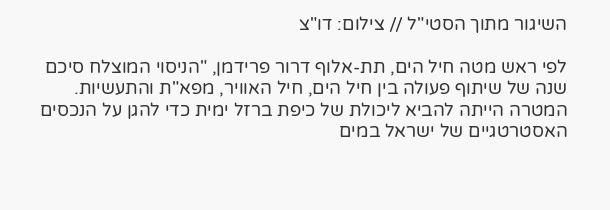השיגור מתוך הסטי"ל // צילום: דו"צ

לפי ראש מטה חיל הים, תת-אלוף דרור פרידמן, "הניסוי המוצלח סיכם שנה של שיתוף פעולה בין חיל הים, חיל האוויר, מפא"ת והתעשיות. המטרה הייתה להביא ליכולת של כיפת ברזל ימית כדי להגן על הנכסים האסטרטגיים של ישראל במים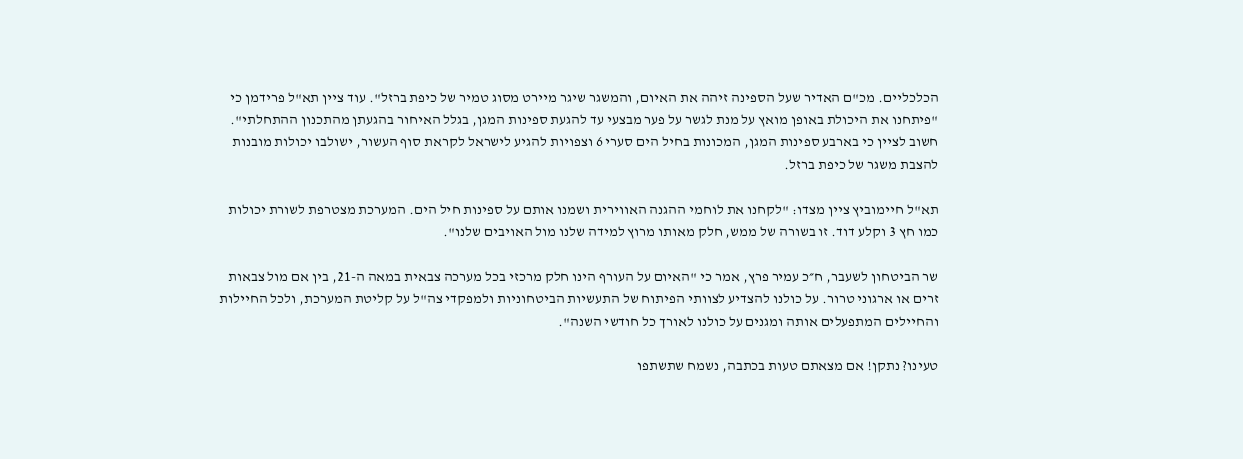הכלכליים. מכ"ם האדיר שעל הספינה זיהה את האיום, והמשגר שיגר מיירט מסוג טמיר של כיפת ברזל". עוד ציין תא"ל פרידמן כי "פיתחנו את היכולת באופן מואץ על מנת לגשר על פער מבצעי עד להגעת ספינות המגן, בגלל האיחור בהגעתן מהתכנון ההתחלתי". חשוב לציין כי בארבע ספינות המגן, המכונות בחיל הים סערי 6 וצפויות להגיע לישראל לקראת סוף העשור, ישולבו יכולות מובנות להצבת משגר של כיפת ברזל.

תא"ל חיימוביץ ציין מצדו: "לקחנו את לוחמי ההגנה האווירית ושמנו אותם על ספינות חיל הים. המערכת מצטרפת לשורת יכולות כמו חץ 3 וקלע דוד. זו בשורה של ממש, חלק מאותו מרוץ למידה שלנו מול האויבים שלנו".

שר הביטחון לשעבר, ח״כ עמיר פרץ, אמר כי "האיום על העורף הינו חלק מרכזי בכל מערכה צבאית במאה ה-21, בין אם מול צבאות זרים או ארגוני טרור. על כולנו להצדיע לצוותי הפיתוח של התעשיות הביטחוניות ולמפקדי צה"ל על קליטת המערכת, ולכל החיילות והחיילים המתפעלים אותה ומגנים על כולנו לאורך כל חודשי השנה".

טעינו? נתקן! אם מצאתם טעות בכתבה, נשמח שתשתפו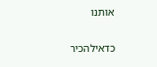אותנו

כדאילהכיר